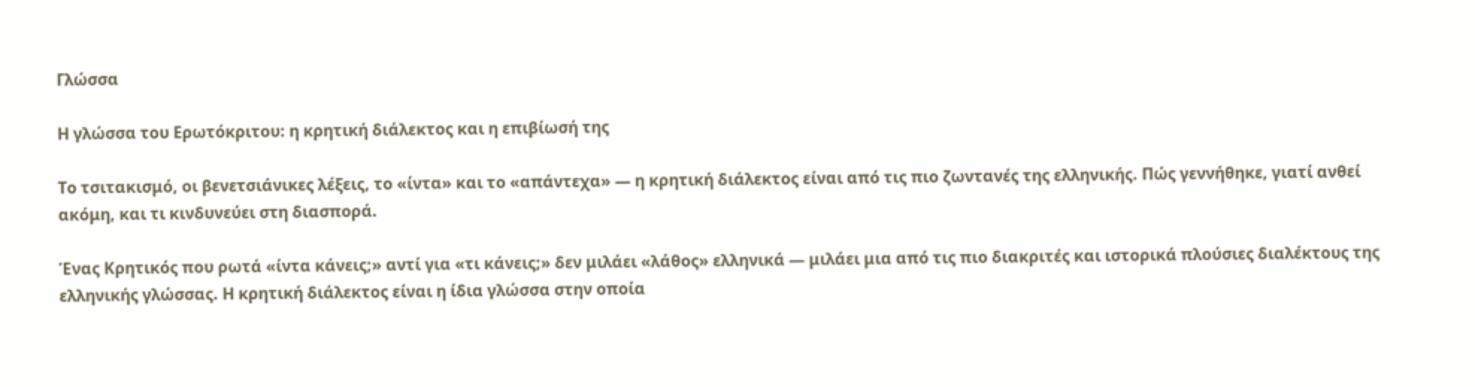Γλώσσα

Η γλώσσα του Ερωτόκριτου: η κρητική διάλεκτος και η επιβίωσή της

Το τσιτακισμό, οι βενετσιάνικες λέξεις, το «ίντα» και το «απάντεχα» — η κρητική διάλεκτος είναι από τις πιο ζωντανές της ελληνικής. Πώς γεννήθηκε, γιατί ανθεί ακόμη, και τι κινδυνεύει στη διασπορά.

Ένας Κρητικός που ρωτά «ίντα κάνεις;» αντί για «τι κάνεις;» δεν μιλάει «λάθος» ελληνικά — μιλάει μια από τις πιο διακριτές και ιστορικά πλούσιες διαλέκτους της ελληνικής γλώσσας. Η κρητική διάλεκτος είναι η ίδια γλώσσα στην οποία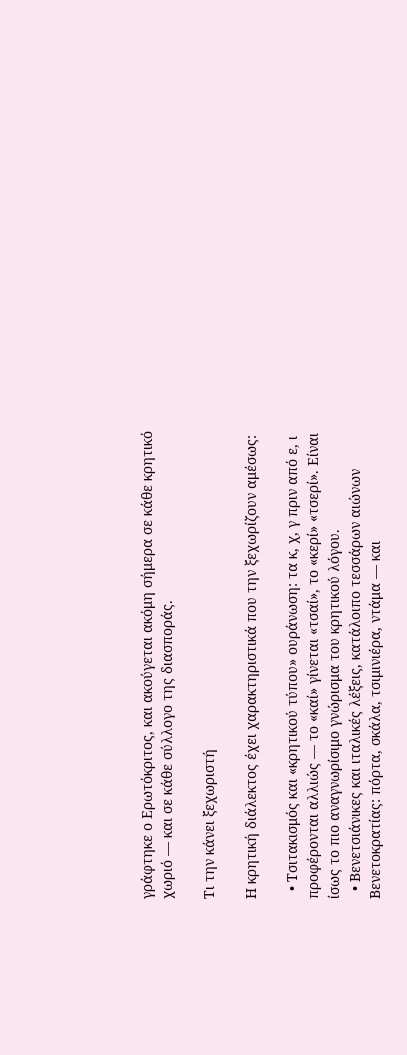γράφτηκε ο Ερωτόκριτος, και ακούγεται ακόμη σήμερα σε κάθε κρητικό χωριό — και σε κάθε σύλλογο της διασποράς.

Τι την κάνει ξεχωριστή

Η κρητική διάλεκτος έχει χαρακτηριστικά που την ξεχωρίζουν αμέσως:

  • Τσιτακισμός και «κρητικού τύπου» ουράνωση: τα κ, χ, γ πριν από ε, ι προφέρονται αλλιώς — το «καί» γίνεται «τσαί», το «κερί» «τσερί». Είναι ίσως το πιο αναγνωρίσιμο γνώρισμα του κρητικού λόγου.
  • Βενετσιάνικες και ιταλικές λέξεις, κατάλοιπο τεσσάρων αιώνων Βενετοκρατίας: πόρτα, σκάλα, τσιμινιέρα, ντάμα — και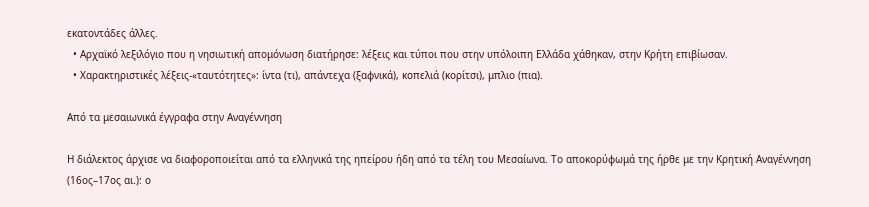εκατοντάδες άλλες.
  • Αρχαϊκό λεξιλόγιο που η νησιωτική απομόνωση διατήρησε: λέξεις και τύποι που στην υπόλοιπη Ελλάδα χάθηκαν, στην Κρήτη επιβίωσαν.
  • Χαρακτηριστικές λέξεις-«ταυτότητες»: ίντα (τι), απάντεχα (ξαφνικά), κοπελιά (κορίτσι), μπλιο (πια).

Από τα μεσαιωνικά έγγραφα στην Αναγέννηση

Η διάλεκτος άρχισε να διαφοροποιείται από τα ελληνικά της ηπείρου ήδη από τα τέλη του Μεσαίωνα. Το αποκορύφωμά της ήρθε με την Κρητική Αναγέννηση (16ος–17ος αι.): ο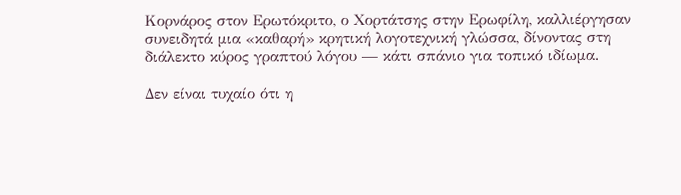Κορνάρος στον Ερωτόκριτο, ο Χορτάτσης στην Ερωφίλη, καλλιέργησαν συνειδητά μια «καθαρή» κρητική λογοτεχνική γλώσσα, δίνοντας στη διάλεκτο κύρος γραπτού λόγου — κάτι σπάνιο για τοπικό ιδίωμα.

Δεν είναι τυχαίο ότι η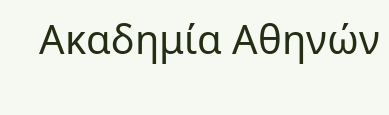Ακαδημία Αθηνών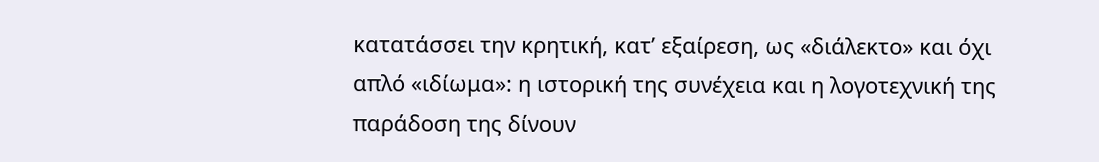κατατάσσει την κρητική, κατ’ εξαίρεση, ως «διάλεκτο» και όχι απλό «ιδίωμα»: η ιστορική της συνέχεια και η λογοτεχνική της παράδοση της δίνουν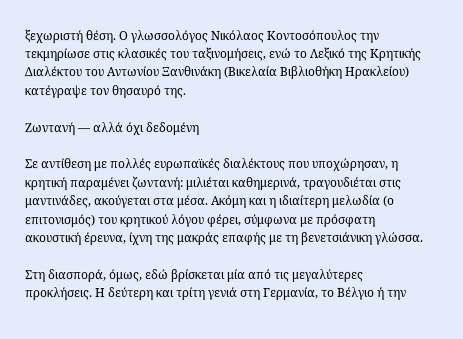ξεχωριστή θέση. Ο γλωσσολόγος Νικόλαος Κοντοσόπουλος την τεκμηρίωσε στις κλασικές του ταξινομήσεις, ενώ το Λεξικό της Κρητικής Διαλέκτου του Αντωνίου Ξανθινάκη (Βικελαία Βιβλιοθήκη Ηρακλείου) κατέγραψε τον θησαυρό της.

Ζωντανή — αλλά όχι δεδομένη

Σε αντίθεση με πολλές ευρωπαϊκές διαλέκτους που υποχώρησαν, η κρητική παραμένει ζωντανή: μιλιέται καθημερινά, τραγουδιέται στις μαντινάδες, ακούγεται στα μέσα. Ακόμη και η ιδιαίτερη μελωδία (ο επιτονισμός) του κρητικού λόγου φέρει, σύμφωνα με πρόσφατη ακουστική έρευνα, ίχνη της μακράς επαφής με τη βενετσιάνικη γλώσσα.

Στη διασπορά, όμως, εδώ βρίσκεται μία από τις μεγαλύτερες προκλήσεις. Η δεύτερη και τρίτη γενιά στη Γερμανία, το Βέλγιο ή την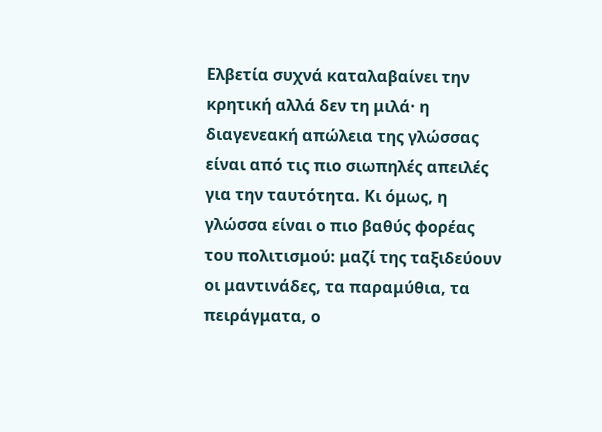Ελβετία συχνά καταλαβαίνει την κρητική αλλά δεν τη μιλά· η διαγενεακή απώλεια της γλώσσας είναι από τις πιο σιωπηλές απειλές για την ταυτότητα. Κι όμως, η γλώσσα είναι ο πιο βαθύς φορέας του πολιτισμού: μαζί της ταξιδεύουν οι μαντινάδες, τα παραμύθια, τα πειράγματα, ο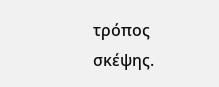τρόπος σκέψης.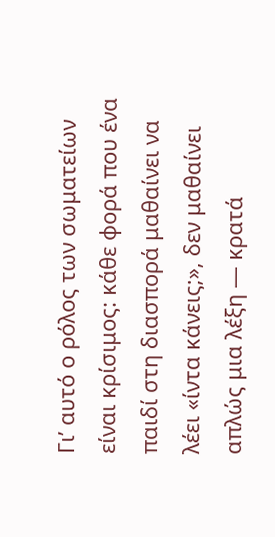Γι’ αυτό ο ρόλος των σωματείων είναι κρίσιμος: κάθε φορά που ένα παιδί στη διασπορά μαθαίνει να λέει «ίντα κάνεις;», δεν μαθαίνει απλώς μια λέξη — κρατά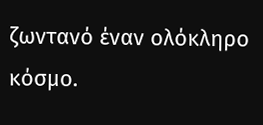ζωντανό έναν ολόκληρο κόσμο.